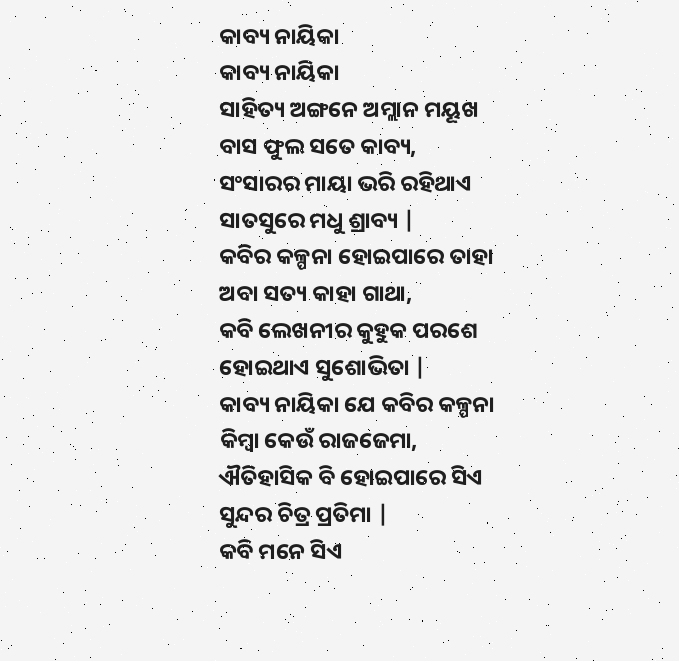କାବ୍ୟ ନାୟିକା
କାବ୍ୟ ନାୟିକା
ସାହିତ୍ୟ ଅଙ୍ଗନେ ଅମ୍ଲାନ ମୟୂଖ
ବାସ ଫୁଲ ସତେ କାବ୍ୟ,
ସଂସାରର ମାୟା ଭରି ରହିଥାଏ
ସାତସୁରେ ମଧୁ ଶ୍ରାବ୍ୟ |
କବିର କଳ୍ପନା ହୋଇପାରେ ତାହା
ଅବା ସତ୍ୟ କାହା ଗାଥା,
କବି ଲେଖନୀର କୁହୁକ ପରଶେ
ହୋଇଥାଏ ସୁଶୋଭିତା |
କାବ୍ୟ ନାୟିକା ଯେ କବିର କଳ୍ପନା
କିମ୍ବା କେଉଁ ରାଜଜେମା,
ଐତିହାସିକ ବି ହୋଇପାରେ ସିଏ
ସୁନ୍ଦର ଚିତ୍ର ପ୍ରତିମା |
କବି ମନେ ସିଏ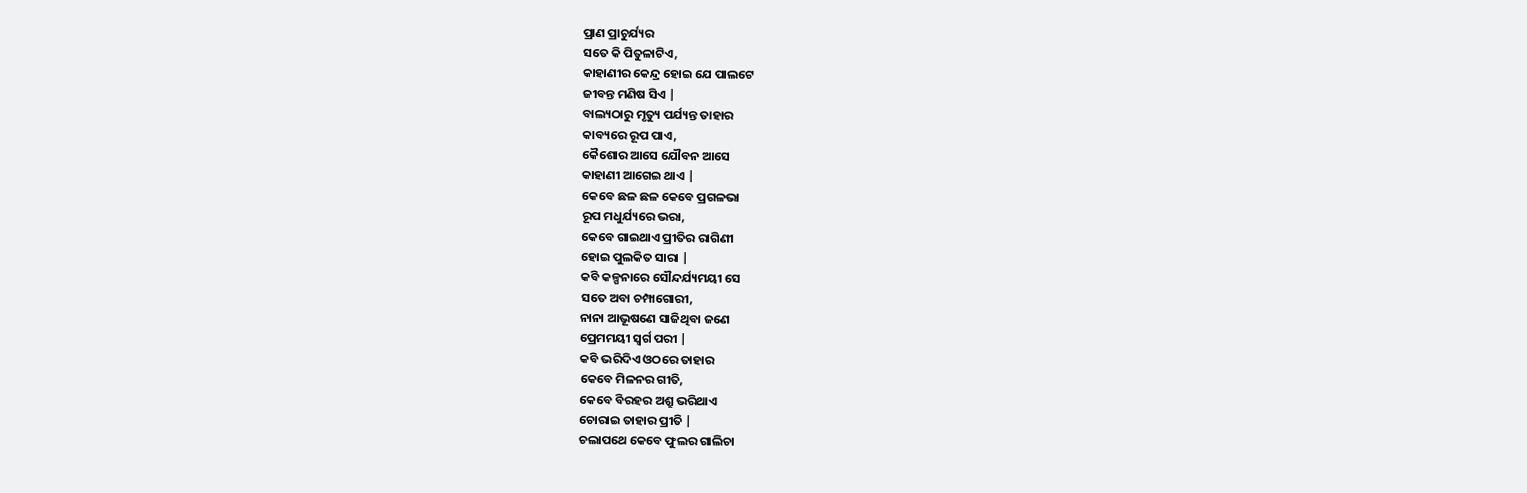ପ୍ରାଣ ପ୍ରାଚୁର୍ଯ୍ୟର
ସତେ କି ପିତୁଳାଟିଏ,
କାହାଣୀର କେନ୍ଦ୍ର ହୋଇ ଯେ ପାଲଟେ
ଜୀବନ୍ତ ମଣିଷ ସିଏ |
ବାଲ୍ୟଠାରୁ ମୃତ୍ୟୁ ପର୍ଯ୍ୟନ୍ତ ତାହାର
କାବ୍ୟରେ ରୂପ ପାଏ,
କୈଶୋର ଆସେ ଯୌବନ ଆସେ
କାହାଣୀ ଆଗେଇ ଥାଏ |
କେବେ ଛଳ ଛଳ କେବେ ପ୍ରଗଳଭା
ରୂପ ମଧୁର୍ଯ୍ୟରେ ଭରା,
କେବେ ଗାଇଥାଏ ପ୍ରୀତିର ରାଗିଣୀ
ହୋଇ ପୁଲକିତ ସାରା |
କବି କଳ୍ପନାରେ ସୌନ୍ଦର୍ଯ୍ୟମୟୀ ସେ
ସତେ ଅବା ଚମ୍ପାଗୋରୀ,
ନାନା ଆଭୂଷଣେ ସାଜିଥିବା ଜଣେ
ପ୍ରେମମୟୀ ସ୍ୱର୍ଗ ପରୀ |
କବି ଭରିଦିଏ ଓଠରେ ତାହାର
କେବେ ମିଳନର ଗୀତି,
କେବେ ବିରହର ଅଶ୍ରୁ ଭରିଥାଏ
ଚୋରାଇ ତାହାର ପ୍ରୀତି |
ଚଲାପଥେ କେବେ ଫୁଲର ଗାଲିଚା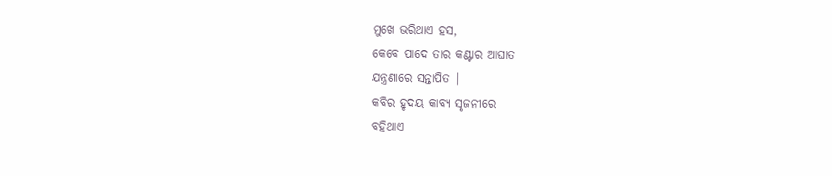ମୁଖେ ଭରିଥାଏ ହସ,
କେବେ ପାଦେ ତାର କଣ୍ଟାର ଆଘାତ
ଯନ୍ତ୍ରଣାରେ ସନ୍ତାପିତ |
କବିର ହୃଦୟ କାବ୍ୟ ସୃଜନୀରେ
ବହିଥାଏ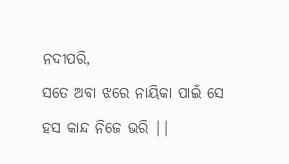ନଦୀପରି,
ସତେ ଅବା ଝରେ ନାୟିକା ପାଇଁ ସେ
ହସ କାନ୍ଦ ନିଜେ ଭରି ||